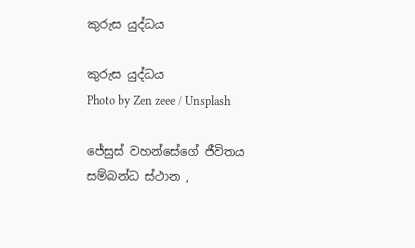කුරුස යුද්ධය

කුරුස යුද්ධය
Photo by Zen zeee / Unsplash

ජේසුස් වහන්සේගේ ජීවිතය සම්බන්ධ ස්ථාන ,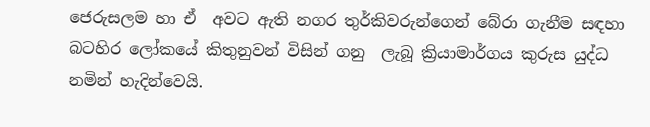ජෙරුසලම හා ඒ  අවට ඇති නගර තුර්කිවරුන්ගෙන් බේරා ගැනීම සඳහා බටහිර ලෝකයේ කිතුනුවන් විසින් ගනු  ලැබූ ක්‍රියාමාර්ගය කුරුස යුද්ධ නමින් හැදින්වෙයි.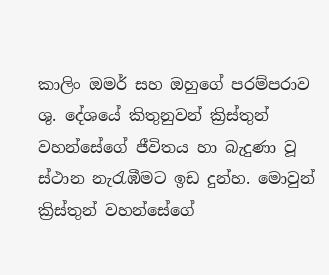කාලිං ඔමර් සහ ඔහුගේ පරම්පරාව ශු. දේශයේ කිතුනුවන් ක්‍රිස්තුන් වහන්සේගේ ජීවිතය හා බැදුණා වූ ස්ථාන නැරැඹීමට ඉඩ දුන්හ. මොවුන් ක්‍රිස්තුන් වහන්සේගේ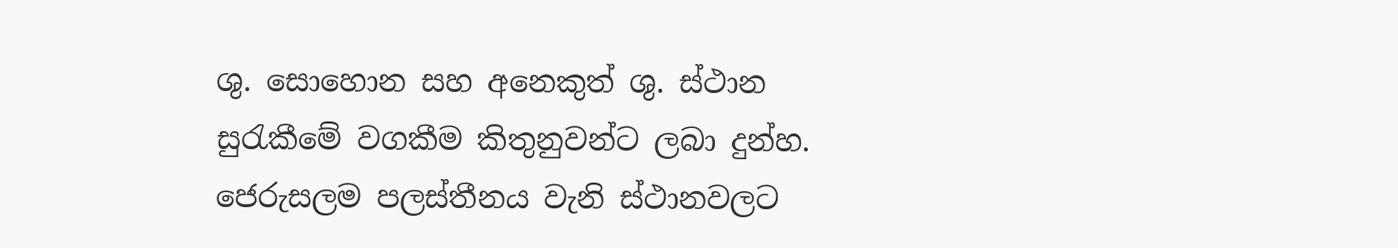ශු. සොහොන සහ අනෙකුත් ශු. ස්ථාන සුරැකීමේ වගකීම කිතුනුවන්ට ලබා දුන්හ. ජෙරුසලම පලස්තීනය වැනි ස්ථානවලට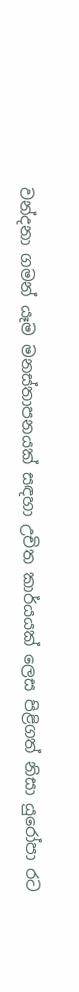වන්දනා ගමන් යෑම මනස්තාපනයක් සඳහා උචිත කාර්යයක් ලෙස පිළිගත් නිසා යුරෝපා රට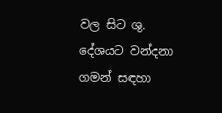වල සිට ශු. දේශයට වන්දනා ගමන් සඳහා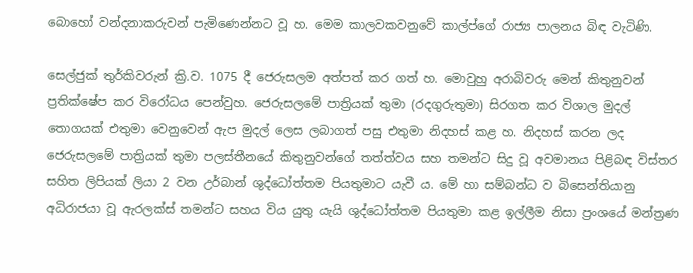බොහෝ වන්දනාකරුවන් පැමිණෙන්නට වූ හ. මෙම කාලවකවනුවේ කාල්ප්ගේ රාජ්‍ය පාලනය බිඳ වැටිණි.

සෙල්ජුක් තුර්කිවරුන් ක්‍රි.ව. 1075 දී ජෙරුසලම අත්පත් කර ගත් හ. මොවුහු අරාබිවරු මෙන් කිතුනුවන් ප්‍රතික්ෂේප කර විරෝධය පෙන්වුහ. ජෙරුසලමේ පාත්‍රියක් තුමා (රදගුරුතුමා) සිරගත කර විශාල මුදල් තොගයක් එතුමා වෙනුවෙන් ඇප මුදල් ලෙස ලබාගත් පසු එතුමා නිදහස් කළ හ. නිදහස් කරන ලද ජෙරුසලමේ පාත්‍රියක් තුමා පලස්තීනයේ කිතුනුවන්ගේ තත්ත්වය සහ තමන්ට සිදු වූ අවමානය පිළිබඳ විස්තර සහිත ලිපියක් ලියා 2 වන උර්බාන් ශුද්ධෝත්තම පියතුමාට යැවී ය. මේ හා සම්බන්ධ ව බිසෙන්තියානු අධිරාජයා වූ ඇරලක්ස් තමන්ට සහය විය යුතු යැයි ශුද්ධෝත්තම පියතුමා කළ ඉල්ලීම නිසා ප්‍රංශයේ මන්ත්‍රණ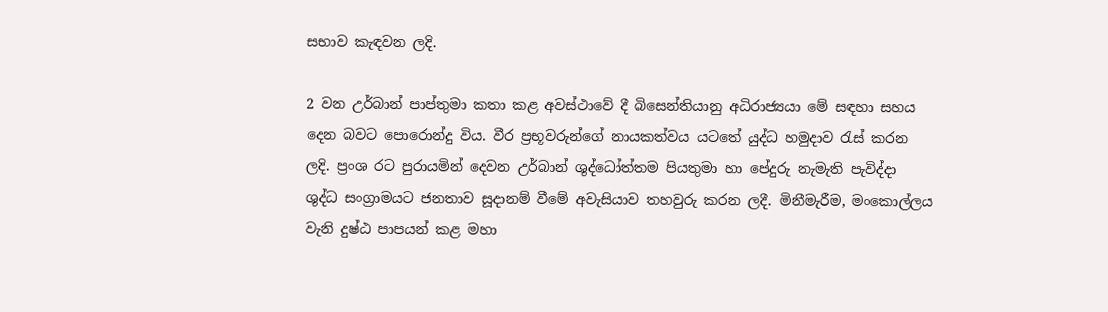සභාව කැඳවන ලදි.

2 වන උර්බාන් පාප්තුමා කතා කළ අවස්ථාවේ දී බිසෙන්තියානු අධිරාජ්‍යයා මේ සඳහා සහය දෙන බවට පොරොන්දු විය. වීර ප්‍රභූවරුන්ගේ නායකත්වය යටතේ යුද්ධ හමුදාව රැස් කරන ලදි. ප්‍රංශ රට පුරායමින් දෙවන උර්බාන් ශුද්ධෝත්තම පියතුමා හා පේදුරු නැමැති පැවිද්දා ශුද්ධ සංග්‍රාමයට ජනතාව සූදානම් වීමේ අවැසියාව තහවුරු කරන ලදී. මිනීමැරීම, මංකොල්ලය වැනි දුෂ්ඨ පාපයන් කළ මහා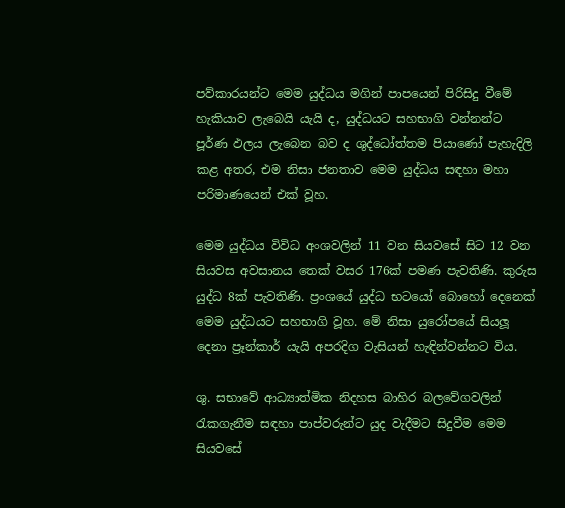පව්කාරයන්ට මෙම යුද්ධය මගින් පාපයෙන් පිරිසිදු වීමේ හැකියාව ලැබෙයි යැයි ද, යුද්ධයට සහභාගි වන්නන්ට පූර්ණ ඵලය ලැබෙන බව ද ශුද්ධෝත්තම පියාණෝ පැහැදිලි කළ අතර, එම නිසා ජනතාව මෙම යුද්ධය සඳහා මහා පරිමාණයෙන් එක් වූහ.

මෙම යුද්ධය විවිධ අංශවලින් 11 වන සියවසේ සිට 12 වන සියවස අවසානය තෙක් වසර 176ක් පමණ පැවතිණි. කුරුස යුද්ධ 8ක් පැවතිණි. ප්‍රංශයේ යුද්ධ භටයෝ බොහෝ දෙනෙක් මෙම යුද්ධයට සහභාගි වූහ. මේ නිසා යුරෝපයේ සියලූ දෙනා ප්‍රෑන්කාර් යැයි අපරදිග වැසියන් හැඳින්වන්නට විය.

ශු. සභාවේ ආධ්‍යාත්මික නිදහස බාහිර බලවේගවලින් රැකගැනීම සඳහා පාප්වරුන්ට යුද වැදීමට සිදුවීම මෙම සියවසේ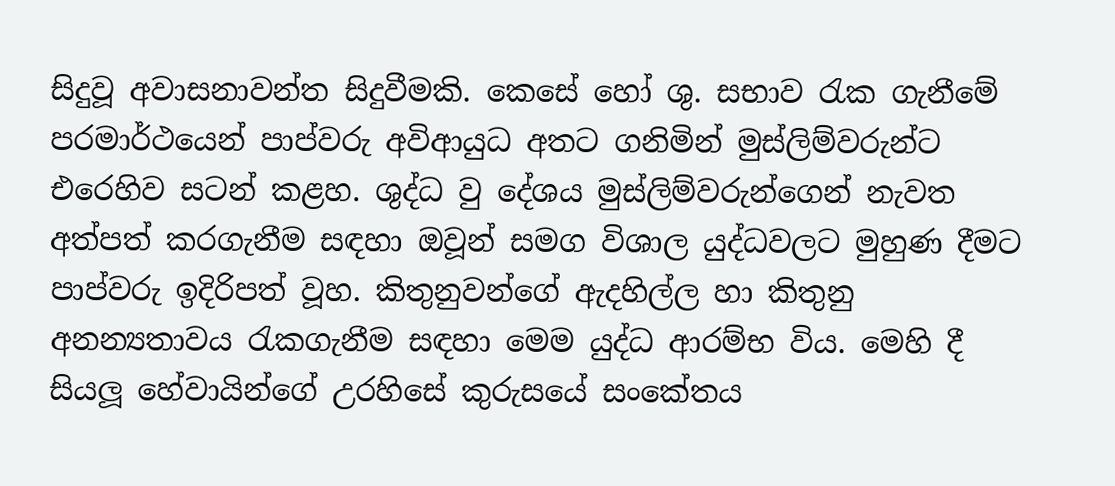සිදුවූ අවාසනාවන්ත සිදුවීමකි. කෙසේ හෝ ශු. සභාව රැක ගැනීමේ පරමාර්ථයෙන් පාප්වරු අවිආයුධ අතට ගනිමින් මුස්ලිම්වරුන්ට එරෙහිව සටන් කළහ. ශුද්ධ වු දේශය මුස්ලිම්වරුන්ගෙන් නැවත අත්පත් කරගැනීම සඳහා ඔවූන් සමග විශාල යුද්ධවලට මුහුණ දීමට පාප්වරු ඉදිරිපත් වූහ. කිතුනුවන්ගේ ඇදහිල්ල හා කිතුනු අනන්‍යතාවය රැකගැනීම සඳහා මෙම යුද්ධ ආරම්භ විය. මෙහි දී සියලූ හේවායින්ගේ උරහිසේ කුරුසයේ සංකේතය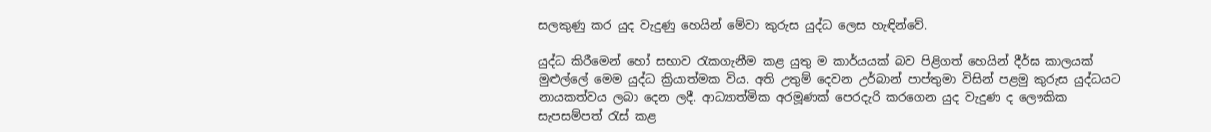සලකුණු කර යුද වැදුණු හෙයින් මේවා කුරුස යුද්ධ ලෙස හැඳින්වේ.

යුද්ධ කිරීමෙන් හෝ සභාව රැකගැනීම කළ යුතු ම කාර්යයක් බව පිළිගත් හෙයින් දීර්ඝ කාලයක් මුළුල්ලේ මෙම යුද්ධ ක්‍රියාත්මක විය. අති උතුම් දෙවන උර්බාන් පාප්තුමා විසින් පළමු කුරුස යුද්ධයට නායකත්වය ලබා දෙන ලදී. ආධ්‍යාත්මික අරමූණක් පෙරදැරි කරගෙන යුද වැදුණ ද ලෞකික සැපසම්පත් රැස් කළ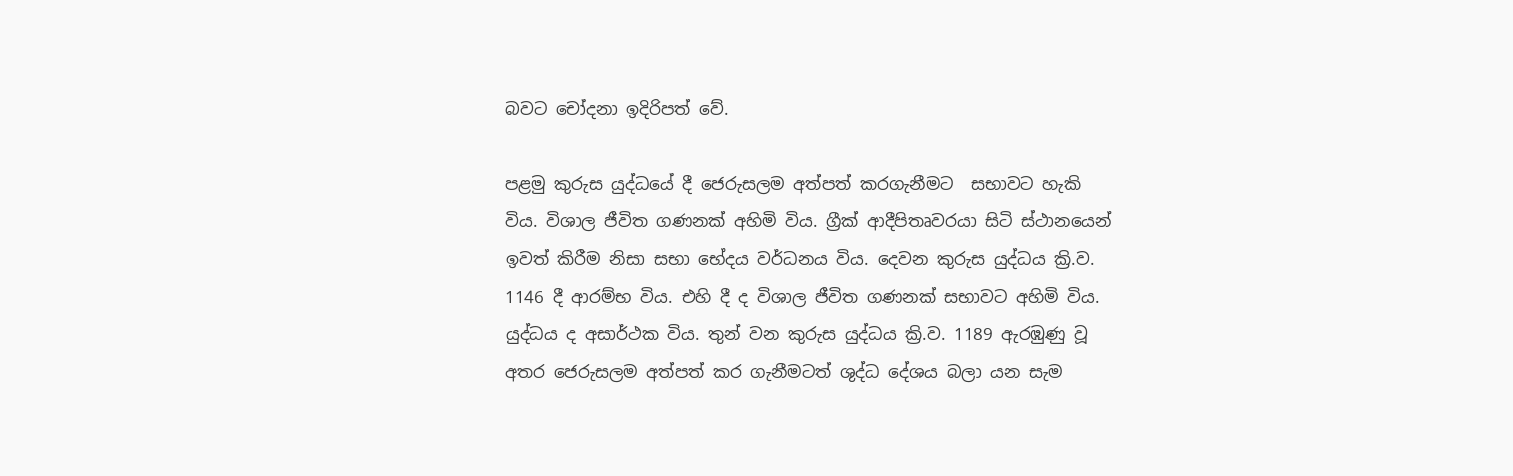බවට චෝදනා ඉදිරිපත් වේ.

පළමු කුරුස යුද්ධයේ දී ජෙරුසලම අත්පත් කරගැනීමට  සභාවට හැකි විය. විශාල ජීවිත ගණනක් අහිමි විය. ග්‍රීක් ආදීපිතෘවරයා සිටි ස්ථානයෙන් ඉවත් කිරීම නිසා සභා භේදය වර්ධනය විය. දෙවන කුරුස යුද්ධය ක්‍රි.ව. 1146 දී ආරම්භ විය. එහි දී ද විශාල ජීවිත ගණනක් සභාවට අහිමි විය. යුද්ධය ද අසාර්ථක විය. තුන් වන කුරුස යුද්ධය ක්‍රි.ව. 1189 ඇරඹුණු වූ අතර ජෙරුසලම අත්පත් කර ගැනීමටත් ශුද්ධ දේශය බලා යන සැම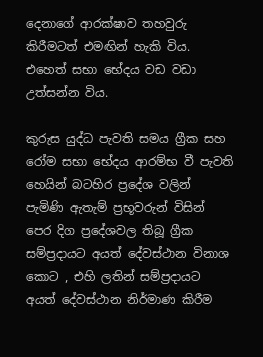දෙනාගේ ආරක්ෂාව තහවුරු කිරීමටත් එමඟින් හැකි විය. එහෙත් සභා භේදය වඩ වඩා උත්සන්න විය.

කුරුස යුද්ධ පැවති සමය ග්‍රීක සහ රෝම සභා භේදය ආරම්භ වී පැවති හෙයින් බටහිර ප්‍රදේශ වලින් පැමිණි ඇතැම් ප්‍රභූවරුන් විසින් පෙර දිග ප්‍රදේශවල තිබූ ග්‍රීක සම්ප්‍රදායට අයත් දේවස්ථාන විනාශ කොට , එහි ලතින් සම්ප්‍රදායට අයත් දේවස්ථාන නිර්මාණ කිරීම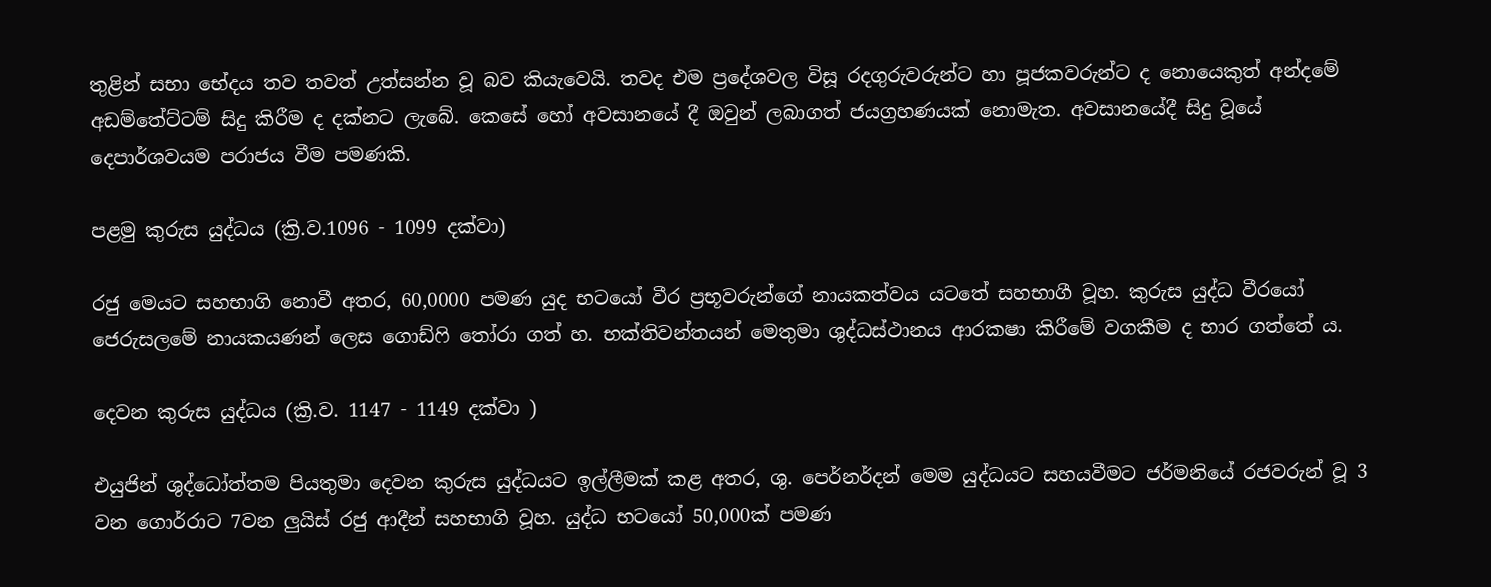තුළින් සභා භේදය තව තවත් උත්සන්න වූ බව කියැවෙයි. තවද එම ප්‍රදේශවල විසූ රදගුරුවරුන්ට හා පූජකවරුන්ට ද නොයෙකුත් අන්දමේ අඩම්තේට්ටම් සිදු කිරීම ද දක්නට ලැබේ. කෙසේ හෝ අවසානයේ දී ඔවුන් ලබාගත් ජයග්‍රහණයක් නොමැත. අවසානයේදී සිදු වූයේ දෙපාර්ශවයම පරාජය වීම පමණකි.

පළමු කුරුස යුද්ධය (ක්‍රි.ව.1096 - 1099 දක්වා)

රජු මෙයට සහභාගි නොවී අතර, 60,0000 පමණ යුද භටයෝ වීර ප්‍රභූවරුන්ගේ නායකත්වය යටතේ සහභාගී වූහ. කුරුස යුද්ධ වීරයෝ ජෙරුසලමේ නායකයණන් ලෙස ගොඩ්ෆි තෝරා ගත් හ. භක්තිවන්තයන් මෙතුමා ශුද්ධස්ථානය ආරක‍ෂා කිරීමේ වගකීම ද භාර ගත්තේ ය.

දෙවන කුරුස යුද්ධය (ක්‍රි.ව. 1147 - 1149 දක්වා )

එයුජින් ශුද්ධෝත්තම පියතුමා දෙවන කුරුස යුද්ධයට ඉල්ලීමක් කළ අතර, ශු. පෙර්නර්දන් මෙම යුද්ධයට සහයවීමට ජර්මනියේ රජවරුන් වූ 3 වන ගොර්රාට 7වන ලුයිස් රජු ආදීන් සහභාගි වූහ. යුද්ධ භටයෝ 50,000ක් පමණ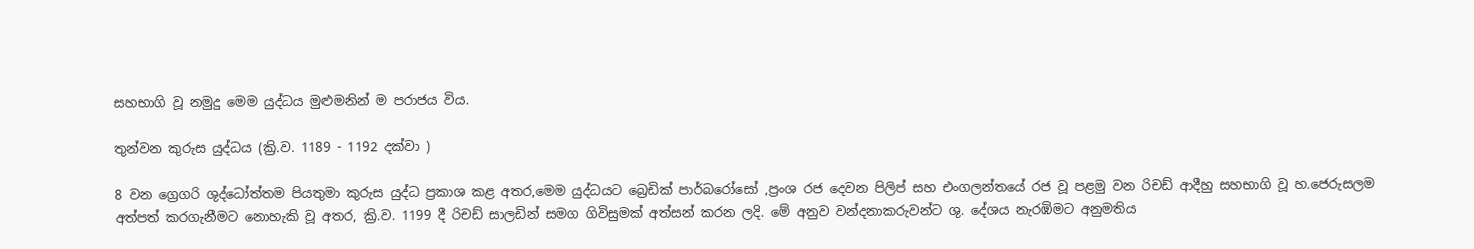සහභාගි වූ නමුදු මෙම යුද්ධය මුළුමනින් ම පරාජය විය.

තුන්වන කුරුස යුද්ධය (ක්‍රි.ව. 1189 - 1192 දක්වා )

8 වන ග්‍රෙගරි ශුද්ධෝත්තම පියතුමා කුරුස යුද්ධ ප්‍රකාශ කළ අතර,මෙම යුද්ධයට බ්‍රෙඩික් පාර්බරෝසෝ ,ප්‍රංශ රජ දෙවන පිලිප් සහ එංගලන්තයේ රජ වූ පළමු වන රිචඩ් ආදීහු සහභාගි වූ හ.ජෙරුසලම අත්පත් කරගැනීමට නොහැකි වූ අතර, ක්‍රි.ව. 1199 දී රිචඩ් සාලඩින් සමග ගිවිසුමක් අත්සන් කරන ලදි. මේ අනුව වන්දනාකරුවන්ට ශු. දේශය නැරඹිමට අනුමතිය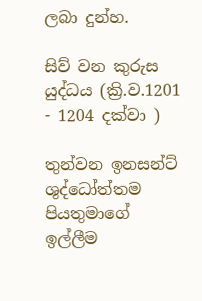ලබා දුන්හ.

සිව් වන කුරුස යුද්ධය (ක්‍රි.ව.1201 - 1204 දක්වා )

තුන්වන ඉනසන්ට් ශුද්ධෝත්තම පියතුමාගේ ඉල්ලීම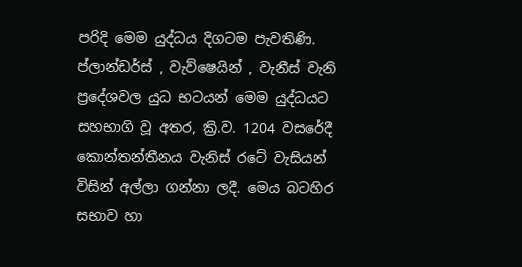පරිදි මෙම යුද්ධය දිගටම පැවතිණි. ප්ලාන්ඩර්ස් , වැව්ෂෙයින් , වැනීස් වැනි ප්‍රදේශවල යුධ භටයන් මෙම යුද්ධයට සහභාගි වූ අතර, ක්‍රි.ව. 1204 වසරේදී කොන්තන්තීනය වැනිස් රටේ වැසියන් විසින් අල්ලා ගන්නා ලදී. මෙය බටහිර සභාව හා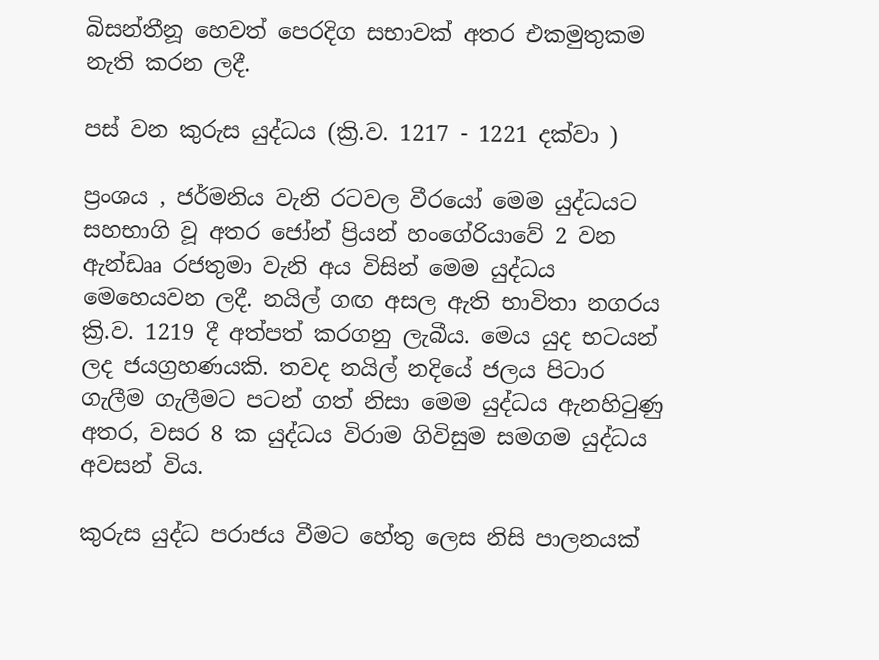බිසන්තීනූ හෙවත් පෙරදිග සභාවක් අතර එකමුතුකම නැති කරන ලදී.

පස් වන කුරුස යුද්ධය (ක්‍රි.ව. 1217 - 1221 දක්වා )

ප්‍රංශය , ජර්මනිය වැනි රටවල වීරයෝ මෙම යුද්ධයට සහභාගි වූ අතර ජෝන් ප්‍රියන් හංගේරියාවේ 2 වන ඇන්ඩෲ රජතුමා වැනි අය විසින් මෙම යුද්ධය මෙහෙයවන ලදී. නයිල් ගඟ අසල ඇති භාවිතා නගරය ක්‍රි.ව. 1219 දී අත්පත් කරගනු ලැබීය. මෙය යුද භටයන් ලද ජයග්‍රහණයකි. තවද නයිල් නදියේ ජලය පිටාර ගැලීම ගැලීමට පටන් ගත් නිසා මෙම යුද්ධය ඇනහිටුණු අතර, වසර 8 ක යුද්ධය විරාම ගිවිසුම සමගම යුද්ධය අවසන් විය.

කුරුස යුද්ධ පරාජය වීමට හේතු ලෙස නිසි පාලනයක්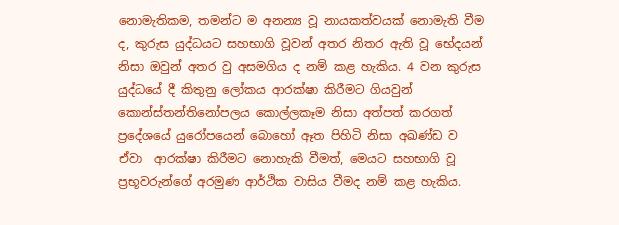නොමැතිකම, තමන්ට ම අනන්‍ය වූ නායකත්වයක් නොමැති වීම ද, කුරුස යුද්ධයට සහභාගි වූවන් අතර නිතර ඇති වූ භේදයන් නිසා ඔවුන් අතර වු අසමගිය ද නම් කළ හැකිය. 4 වන කුරුස යුද්ධයේ දී කිතුනු ලෝකය ආරක්ෂා කිරීමට ගියවුන් කොන්ස්තන්තිනෝපලය කොල්ලකෑම නිසා අත්පත් කරගත් ප්‍රදේශයේ යුරෝපයෙන් බොහෝ ඈත පිහිටි නිසා අඛණ්ඩ ව ඒවා  ආරක්ෂා කිරීමට නොහැකි වීමත්, මෙයට සහභාගි වූ ප්‍රභූවරුන්ගේ අරමුණ ආර්ථික වාසිය වීමද නම් කළ හැකිය.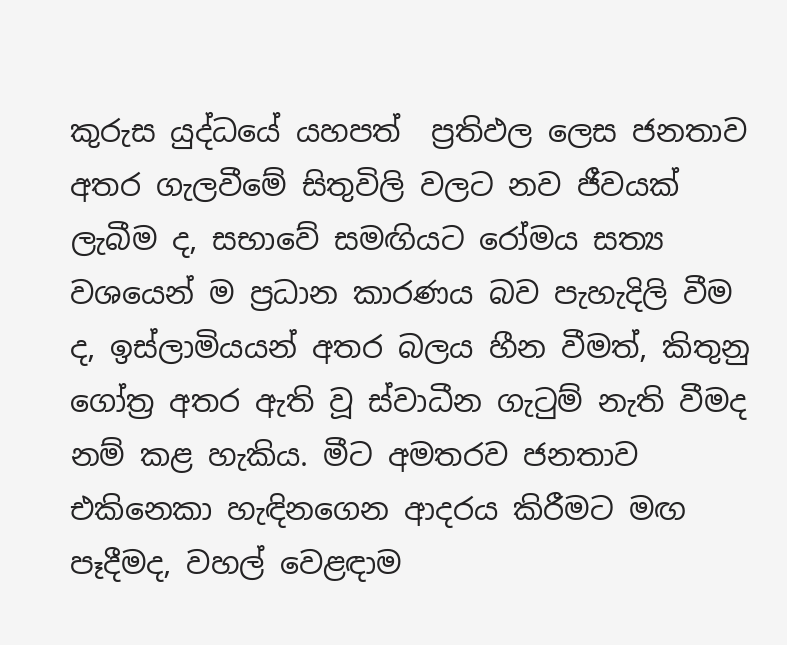කුරුස යුද්ධයේ යහපත්  ප්‍රතිඵල ලෙස ජනතාව අතර ගැලවීමේ සිතුවිලි වලට නව ජීවයක් ලැබීම ද, සභාවේ සමඟියට රෝමය සත්‍ය වශයෙන් ම ප්‍රධාන කාරණය බව පැහැදිලි වීම ද, ඉස්ලාමියයන් අතර බලය හීන වීමත්, කිතුනු ගෝත්‍ර අතර ඇති වූ ස්වාධීන ගැටුම් නැති වීමද නම් කළ හැකිය. මීට අමතරව ජනතාව එකිනෙකා හැඳිනගෙන ආදරය කිරීමට මඟ පෑදීමද, වහල් වෙළඳාම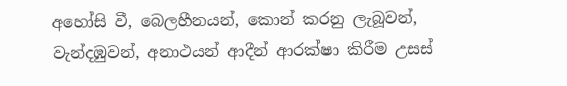අහෝසි වී, බෙලහීනයන්, කොන් කරනු ලැබූවන්, වැන්දඹුවන්, අනාථයන් ආදීන් ආරක්ෂා කිරීම උසස්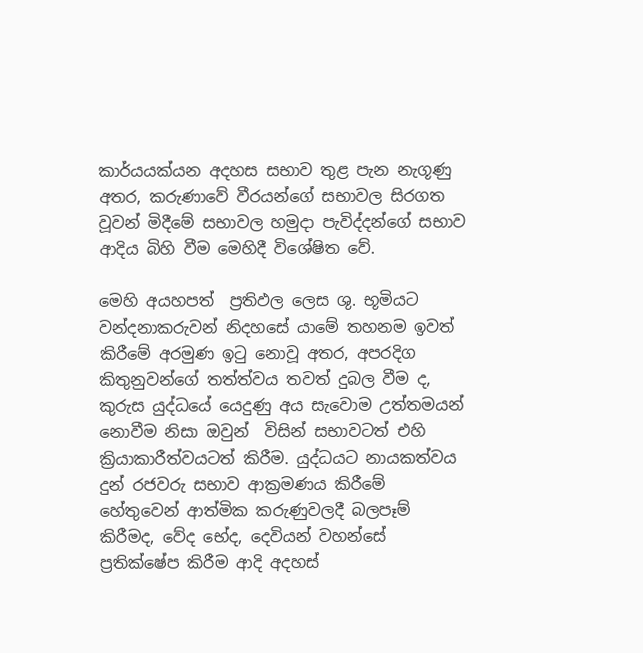කාර්යයක්යන අදහස සභාව තුළ පැන නැගූණු අතර, කරුණාවේ වීරයන්ගේ සභාවල සිරගත වූවන් මිදීමේ සභාවල හමුදා පැවිද්දන්ගේ සභාව ආදිය බිහි වීම මෙහිදී විශේෂිත වේ.

මෙහි අයහපත්  ප්‍රතිඵල ලෙස ශු. භූමියට වන්දනාකරුවන් නිදහසේ යාමේ තහනම ඉවත් කිරීමේ අරමුණ ඉටු නොවූ අතර, අපරදිග කිතුනුවන්ගේ තත්ත්වය තවත් දුබල වීම ද, කුරුස යුද්ධයේ යෙදුණු අය සැවොම උත්තමයන් නොවීම නිසා ඔවුන්  විසින් සභාවටත් එහි ක්‍රියාකාරීත්වයටත් කිරීම. යුද්ධයට නායකත්වය දුන් රජවරු සභාව ආක්‍රමණය කිරීමේ හේතුවෙන් ආත්මික කරුණුවලදී බලපෑම් කිරීමද, වේද භේද, දෙවියන් වහන්සේ ප්‍රතික්ෂේප කිරීම ආදි අදහස්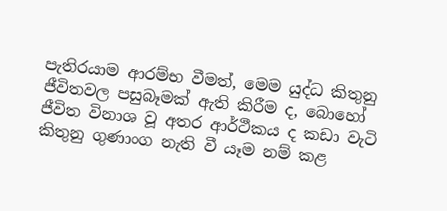පැතිරයාම ආරම්භ වීමත්, මෙම යුද්ධ කිතුනු ජීවිතවල පසුබෑමක් ඇති කිරීම ද, බොහෝ ජීවිත විනාශ වූ අතර ආර්ථීකය ද කඩා වැටි කිතුනු ගුණාංග නැති වී යෑම නම් කළ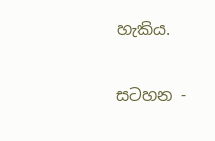හැකිය.

සටහන -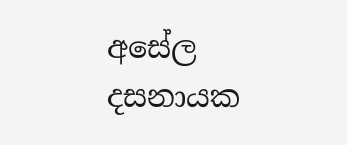අසේල දසනායක